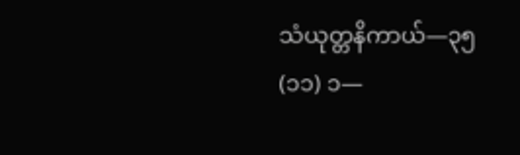သံယုတ္တနိကာယ်—၃၅
(၁၁) ၁—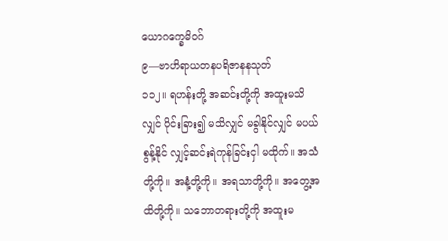ယောဂက္ခေမိဝဂ်
၉—ဗာဟိရာယတနပရိဇာနနသုတ်
၁၁၂။ ရဟန်းတို့ အဆင်းတို့ကို အထူးမသိလျှင် ပိုင်းခြား၍ မသိလျှင် မခွါနိုင်လျှင် မပယ်စွန့်နိုင် လျှင့်ဆင်းရဲကုန်ခြင်းငှါ မထိုက်။ အသံတို့ကို။ အနံ့တို့ကို။ အရသာတို့ကို။ အတွေ့အထိတို့ကို။ သဘောတရားတို့ကို အထူးမ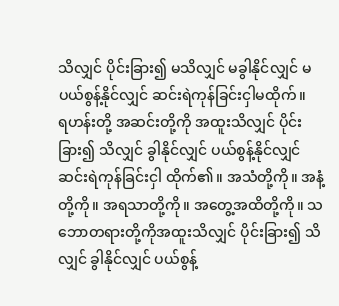သိလျှင် ပိုင်းခြား၍ မသိလျှင် မခွါနိုင်လျှင် မပယ်စွန့်နိုင်လျှင် ဆင်းရဲကုန်ခြင်းငှါမထိုက်။
ရဟန်းတို့ အဆင်းတို့ကို အထူးသိလျှင် ပိုင်းခြား၍ သိလျှင် ခွါနိုင်လျှင် ပယ်စွန့်နိုင်လျှင် ဆင်းရဲကုန်ခြင်းငှါ ထိုက်၏။ အသံတို့ကို။ အနံ့တို့ကို။ အရသာတို့ကို။ အတွေ့အထိတို့ကို။ သဘောတရားတို့ကိုအထူးသိလျှင် ပိုင်းခြား၍ သိလျှင် ခွါနိုင်လျှင် ပယ်စွန့်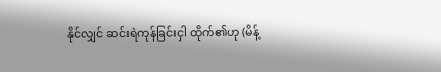နိုင်လျှင် ဆင်းရဲကုန်ခြင်းငှါ ထိုက်၏ဟု (မိန့်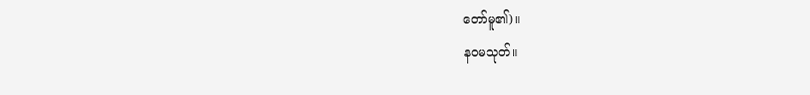တော်မူ၏)။
နဝမသုတ်။